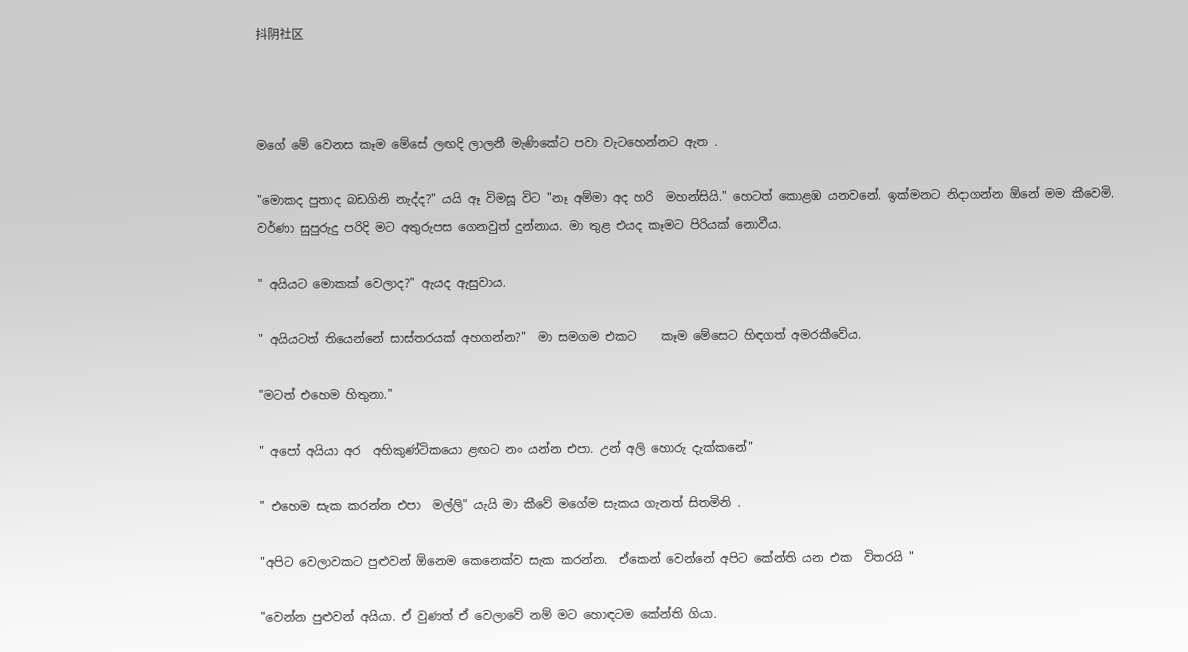抖阴社区



මගේ මේ වෙනස කෑම මේසේ ලඟදි ලාලනී මැණිකේට පවා වැටහෙන්නට ඇත .

"මොකද පුතාද බඩගිනි නැද්ද?" යයි ඈ විමසූ විට "නෑ අම්මා අද හරි  මහන්සියි." හෙටත් කොළඹ යනවනේ. ඉක්මනට නිදාගන්න ඕනේ මම කීවෙමි. වර්ණා සුපුරුදු පරිදි මට අතුරුපස ගෙනවුත් දුන්නාය. මා තුළ එයද කෑමට පිරියක් නොවීය.

" අයියට මොකක් වෙලාද?" ඇයද ඇසුවාය.

" අයියටත් තියෙන්නේ සාස්තරයක් අහගන්න?"  මා සමගම එකට    කෑම මේසෙට හිඳගත් අමරකීවේය.

"මටත් එහෙම හිතුනා."

" අපෝ අයියා අර  අහිකුණ්ටිකයො ළඟට නං යන්න එපා. උන් අලි හොරු දැක්කනේ"

" එහෙම සැක කරන්න එපා  මල්ලි" යැයි මා කීවේ මගේම සැකය ගැනත් සිතමිනි .

"අපිට වෙලාවකට පුළුවන් ඕනෙම කෙනෙක්ව සැක කරන්න.  ඒකෙන් වෙන්නේ අපිට කේන්ති යන එක  විතරයි "

"වෙන්න පුළුවන් අයියා. ඒ වුණත් ඒ වෙලාවේ නම් මට හොඳටම කේන්ති ගියා.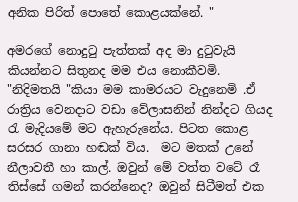අනික පිරිත් පොතේ කොළයක්නේ. "

අමරගේ නොදුටු පැත්තක් අද මා දුටුවැයි කියන්නට සිතුනද මම එය නොකීවමි. "නිදිමතයි "කියා මම කාමරයට වැදුනෙමි .ඒ රාත්‍රිය වෙනදාට වඩා වේලාසනින් නින්දට ගියද රැ මැදියමේ මට ඇහැරුනේය. පිටත කොළ සරසර ගානා හඬක් විය.  මට මතක් උනේ නීලාවතී හා කාල්. ඔවුන් මේ වත්ත වටේ රෑ තිස්සේ ගමන් කරන්නෙද? ඔවුන් සිටීමත් එක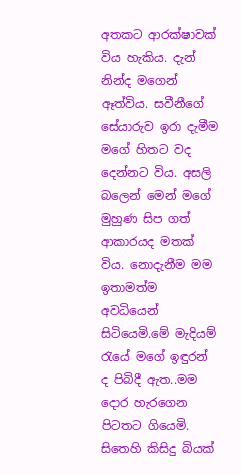අතකට ආරක්ෂාවක් විය හැකිය. දැන් නින්ද මගෙන් ඈත්විය. සවීනීගේ සේයාරුව ඉරා දැමීම මගේ හිතට වද දෙන්නට විය. අසලි බලෙන් මෙන් මගේ මුහුණ සිප ගත් ආකාරයද මතක් විය. නොදැනීම මම ඉතාමත්ම අවධියෙන් සිටියෙමි.මේ මැදියම් රැයේ මගේ ඉඳුරන් ද පිබිදී ඇත..මම දොර හැරගෙන පිටතට ගියෙමි. සිතෙහි කිසිදු බියක්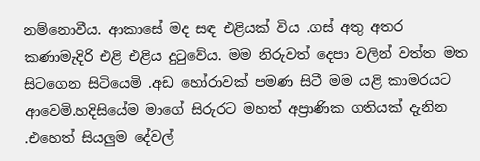නම්නොවීය. ආකාසේ මද සඳ එළියක් විය .ගස් අතු අතර කණාමැදිරි එළි එළිය දුටුවේය. මම නිරුවත් දෙපා වලින් වත්ත මත සිටගෙන සිටියෙමි .අඩ හෝරාවක් පමණ සිටී මම යළි කාමරයට ආවෙමි.හදිසියේම මාගේ සිරුරට මහත් අප්‍රාණික ගතියක් දැනින .එහෙත් සියලුම දේවල්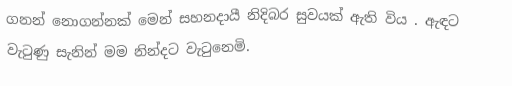ගනන් නොගන්නක් මෙන් සහනදායී නිදිබර සුවයක් ඇති විය . ඇඳට වැටුණු සැනින් මම නින්දට වැටුනෙමි.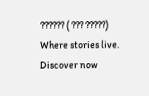?????? ( ??? ?????) Where stories live. Discover now